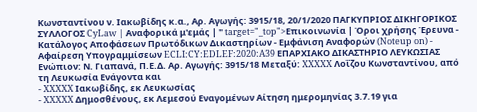Κωνσταντίνου ν. Ιακωβίδης κ.α., Αρ. Αγωγής: 3915/18, 20/1/2020 ΠΑΓΚΥΠΡΙΟΣ ΔΙΚΗΓΟΡΙΚΟΣ ΣΥΛΛΟΓΟΣ CyLaw | Αναφορικά μ'εμάς | " target="_top">Επικοινωνία | Όροι χρήσης Έρευνα - Κατάλογος Αποφάσεων Πρωτόδικων Δικαστηρίων - Εμφάνιση Αναφορών (Noteup on) - Αφαίρεση Υπογραμμίσεων ECLI:CY:EDLEF:2020:A39 ΕΠΑΡΧΙΑΚΟ ΔΙΚΑΣΤΗΡΙΟ ΛΕYKΩΣΙΑΣ Ενώπιον: Ν. Γιαπανά, Π.Ε.Δ. Αρ. Αγωγής: 3915/18 Μεταξύ: XXXXX Λοΐζου Κωνσταντίνου, από τη Λευκωσία Ενάγοντα και
- XXXXX Ιακωβίδης, εκ Λευκωσίας
- XXXXX Δημοσθένους, εκ Λεμεσού Εναγομένων Αίτηση ημερομηνίας 3.7.19 για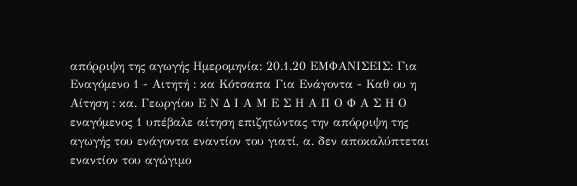απόρριψη της αγωγής Ημερομηνία: 20.1.20 ΕΜΦΑΝΙΣΕΙΣ: Για Εναγόμενο 1 - Αιτητή : κα Κότσαπα Για Ενάγοντα - Καθ ου η Αίτηση : κα. Γεωργίου Ε Ν Δ Ι Α Μ Ε Σ Η Α Π Ο Φ Α Σ Η Ο εναγόμενος 1 υπέβαλε αίτηση επιζητώντας την απόρριψη της αγωγής του ενάγοντα εναντίον του γιατί, α. δεν αποκαλύπτεται εναντίον του αγώγιμο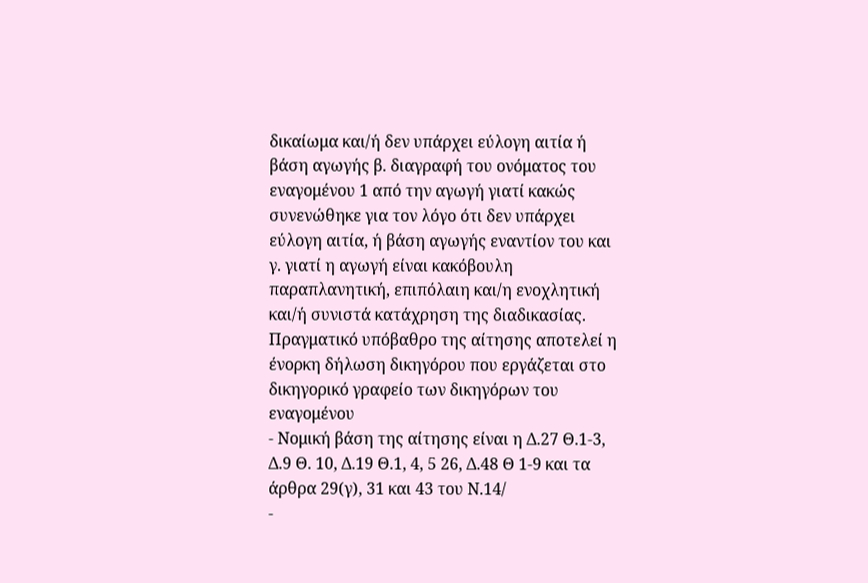δικαίωμα και/ή δεν υπάρχει εύλογη αιτία ή βάση αγωγής β. διαγραφή του ονόματος του εναγομένου 1 από την αγωγή γιατί κακώς συνενώθηκε για τον λόγο ότι δεν υπάρχει εύλογη αιτία, ή βάση αγωγής εναντίον του και γ. γιατί η αγωγή είναι κακόβουλη παραπλανητική, επιπόλαιη και/η ενοχλητική και/ή συνιστά κατάχρηση της διαδικασίας. Πραγματικό υπόβαθρο της αίτησης αποτελεί η ένορκη δήλωση δικηγόρου που εργάζεται στο δικηγορικό γραφείο των δικηγόρων του εναγομένου
- Νομική βάση της αίτησης είναι η Δ.27 Θ.1-3, Δ.9 Θ. 10, Δ.19 Θ.1, 4, 5 26, Δ.48 Θ 1-9 και τα άρθρα 29(γ), 31 και 43 του Ν.14/
-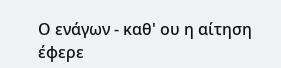Ο ενάγων - καθ' ου η αίτηση έφερε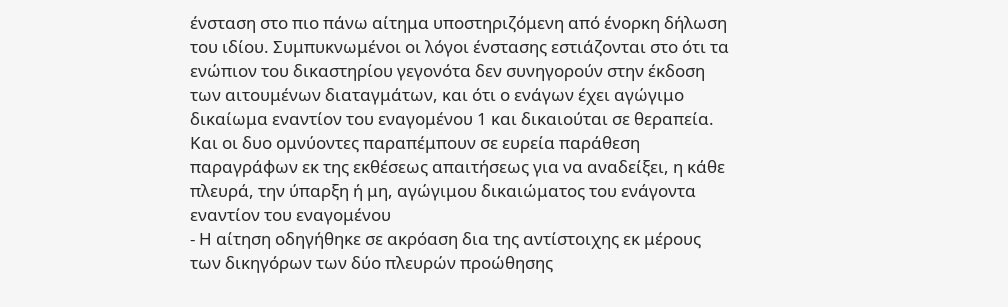ένσταση στο πιο πάνω αίτημα υποστηριζόμενη από ένορκη δήλωση του ιδίου. Συμπυκνωμένοι οι λόγοι ένστασης εστιάζονται στο ότι τα ενώπιον του δικαστηρίου γεγονότα δεν συνηγορούν στην έκδοση των αιτουμένων διαταγμάτων, και ότι ο ενάγων έχει αγώγιμο δικαίωμα εναντίον του εναγομένου 1 και δικαιούται σε θεραπεία. Και οι δυο ομνύοντες παραπέμπουν σε ευρεία παράθεση παραγράφων εκ της εκθέσεως απαιτήσεως για να αναδείξει, η κάθε πλευρά, την ύπαρξη ή μη, αγώγιμου δικαιώματος του ενάγοντα εναντίον του εναγομένου
- Η αίτηση οδηγήθηκε σε ακρόαση δια της αντίστοιχης εκ μέρους των δικηγόρων των δύο πλευρών προώθησης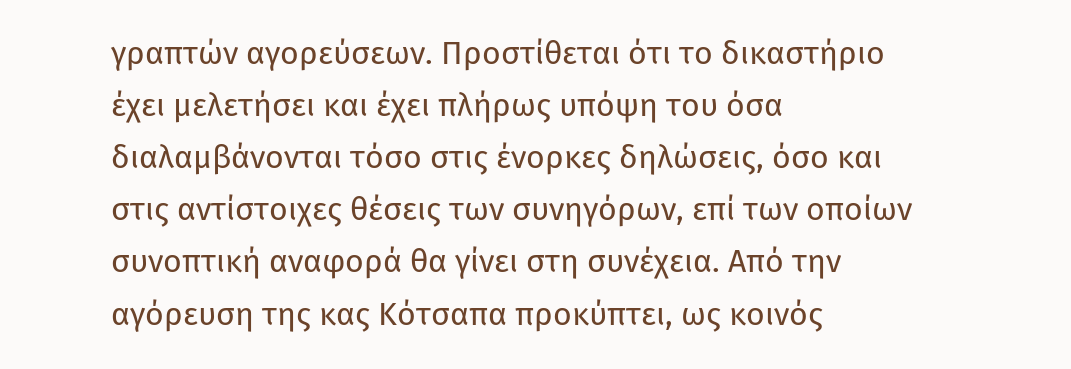γραπτών αγορεύσεων. Προστίθεται ότι το δικαστήριο έχει μελετήσει και έχει πλήρως υπόψη του όσα διαλαμβάνονται τόσο στις ένορκες δηλώσεις, όσο και στις αντίστοιχες θέσεις των συνηγόρων, επί των οποίων συνοπτική αναφορά θα γίνει στη συνέχεια. Από την αγόρευση της κας Κότσαπα προκύπτει, ως κοινός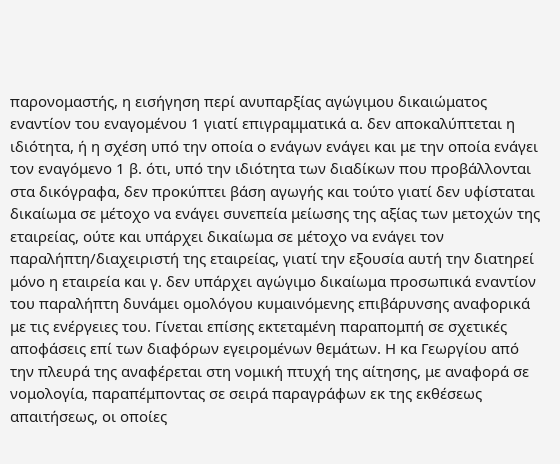παρονομαστής, η εισήγηση περί ανυπαρξίας αγώγιμου δικαιώματος εναντίον του εναγομένου 1 γιατί επιγραμματικά α. δεν αποκαλύπτεται η ιδιότητα, ή η σχέση υπό την οποία ο ενάγων ενάγει και με την οποία ενάγει τον εναγόμενο 1 β. ότι, υπό την ιδιότητα των διαδίκων που προβάλλονται στα δικόγραφα, δεν προκύπτει βάση αγωγής και τούτο γιατί δεν υφίσταται δικαίωμα σε μέτοχο να ενάγει συνεπεία μείωσης της αξίας των μετοχών της εταιρείας, ούτε και υπάρχει δικαίωμα σε μέτοχο να ενάγει τον παραλήπτη/διαχειριστή της εταιρείας, γιατί την εξουσία αυτή την διατηρεί μόνο η εταιρεία και γ. δεν υπάρχει αγώγιμο δικαίωμα προσωπικά εναντίον του παραλήπτη δυνάμει ομολόγου κυμαινόμενης επιβάρυνσης αναφορικά με τις ενέργειες του. Γίνεται επίσης εκτεταμένη παραπομπή σε σχετικές αποφάσεις επί των διαφόρων εγειρομένων θεμάτων. Η κα Γεωργίου από την πλευρά της αναφέρεται στη νομική πτυχή της αίτησης, με αναφορά σε νομολογία, παραπέμποντας σε σειρά παραγράφων εκ της εκθέσεως απαιτήσεως, οι οποίες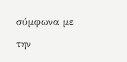σύμφωνα με την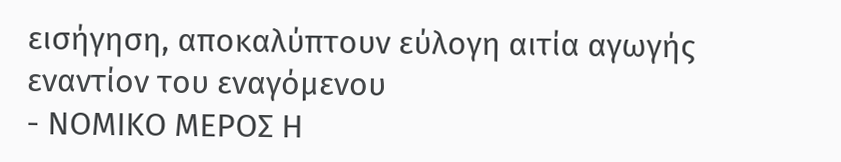εισήγηση, αποκαλύπτουν εύλογη αιτία αγωγής εναντίον του εναγόμενου
- ΝΟΜΙΚΟ ΜΕΡΟΣ Η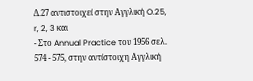Δ.27 αντιστοιχεί στην Αγγλική O.25, r, 2, 3 και
- Στο Annual Practice του 1956 σελ. 574 - 575, στην αντίστοιχη Αγγλική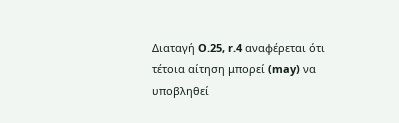Διαταγή O.25, r.4 αναφέρεται ότι τέτοια αίτηση μπορεί (may) να υποβληθεί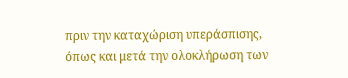πριν την καταχώριση υπεράσπισης, όπως και μετά την ολοκλήρωση των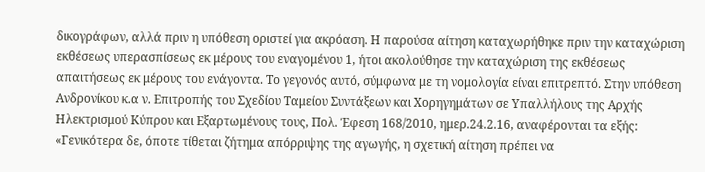δικογράφων, αλλά πριν η υπόθεση οριστεί για ακρόαση. Η παρούσα αίτηση καταχωρήθηκε πριν την καταχώριση εκθέσεως υπερασπίσεως εκ μέρους του εναγομένου 1, ήτοι ακολούθησε την καταχώριση της εκθέσεως απαιτήσεως εκ μέρους του ενάγοντα. Το γεγονός αυτό, σύμφωνα με τη νομολογία είναι επιτρεπτό. Στην υπόθεση Ανδρονίκου κ.α ν. Επιτροπής του Σχεδίου Ταμείου Συντάξεων και Χορηγημάτων σε Υπαλλήλους της Αρχής Ηλεκτρισμού Κύπρου και Εξαρτωμένους τους, Πολ. Έφεση 168/2010, ημερ.24.2.16, αναφέρονται τα εξής: «Γενικότερα δε, όποτε τίθεται ζήτημα απόρριψης της αγωγής, η σχετική αίτηση πρέπει να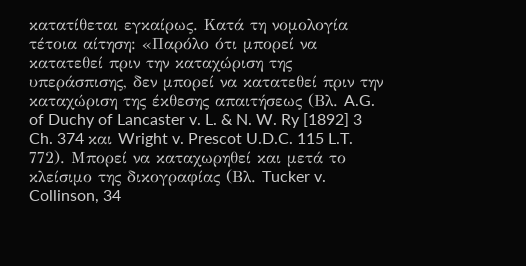κατατίθεται εγκαίρως. Kατά τη νομολογία τέτοια αίτηση: «Παρόλο ότι μπορεί να κατατεθεί πριν την καταχώριση της υπεράσπισης, δεν μπορεί να κατατεθεί πριν την καταχώριση της έκθεσης απαιτήσεως (Βλ. A.G. of Duchy of Lancaster v. L. & N. W. Ry [1892] 3 Ch. 374 και Wright v. Prescot U.D.C. 115 L.T. 772). Μπορεί να καταχωρηθεί και μετά το κλείσιμο της δικογραφίας (Βλ. Tucker v. Collinson, 34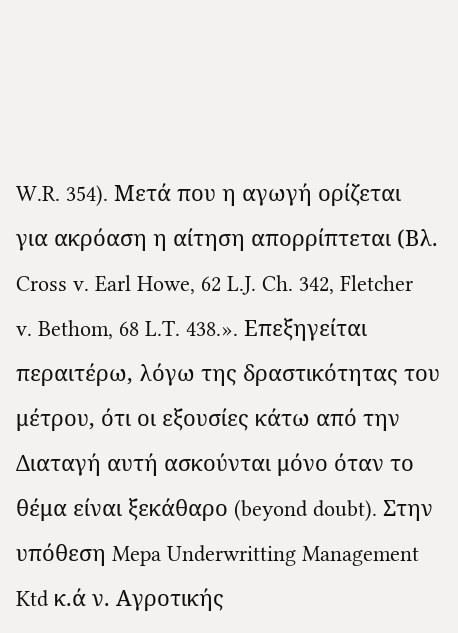W.R. 354). Μετά που η αγωγή ορίζεται για ακρόαση η αίτηση απορρίπτεται (Βλ. Cross v. Earl Howe, 62 L.J. Ch. 342, Fletcher v. Bethom, 68 L.T. 438.». Επεξηγείται περαιτέρω, λόγω της δραστικότητας του μέτρου, ότι οι εξουσίες κάτω από την Διαταγή αυτή ασκούνται μόνο όταν το θέμα είναι ξεκάθαρο (beyond doubt). Στην υπόθεση Mepa Underwritting Management Ktd κ.ά ν. Αγροτικής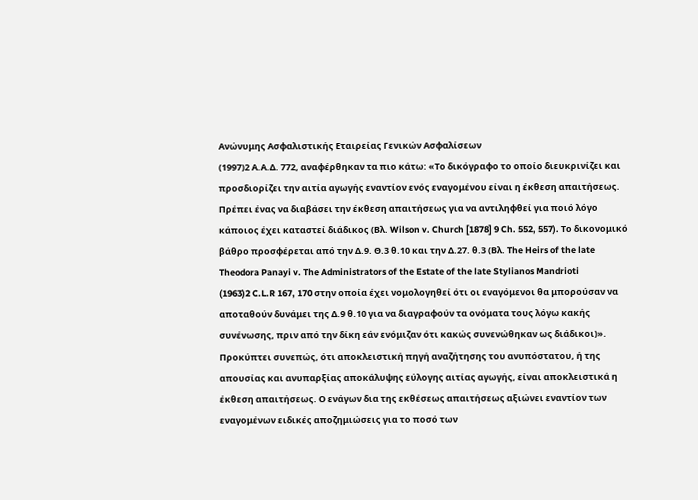Ανώνυμης Ασφαλιστικής Εταιρείας Γενικών Ασφαλίσεων
(1997)2 Α.Α.Δ. 772, αναφέρθηκαν τα πιο κάτω: «Το δικόγραφο το οποίο διευκρινίζει και προσδιορίζει την αιτία αγωγής εναντίον ενός εναγομένου είναι η έκθεση απαιτήσεως. Πρέπει ένας να διαβάσει την έκθεση απαιτήσεως για να αντιληφθεί για ποιό λόγο κάποιος έχει καταστεί διάδικος (Βλ. Wilson v. Church [1878] 9 Ch. 552, 557). Το δικονομικό βάθρο προσφέρεται από την Δ.9. Θ.3 θ.10 και την Δ.27. θ.3 (Βλ. The Heirs of the late Theodora Panayi v. The Administrators of the Estate of the late Stylianos Mandrioti
(1963)2 C.L.R 167, 170 στην οποία έχει νομολογηθεί ότι οι εναγόμενοι θα μπορούσαν να αποταθούν δυνάμει της Δ.9 θ.10 για να διαγραφούν τα ονόματα τους λόγω κακής συνένωσης, πριν από την δίκη εάν ενόμιζαν ότι κακώς συνενώθηκαν ως διάδικοι)». Προκύπτει συνεπώς, ότι αποκλειστική πηγή αναζήτησης του ανυπόστατου, ή της απουσίας και ανυπαρξίας αποκάλυψης εύλογης αιτίας αγωγής, είναι αποκλειστικά η έκθεση απαιτήσεως. Ο ενάγων δια της εκθέσεως απαιτήσεως αξιώνει εναντίον των εναγομένων ειδικές αποζημιώσεις για το ποσό των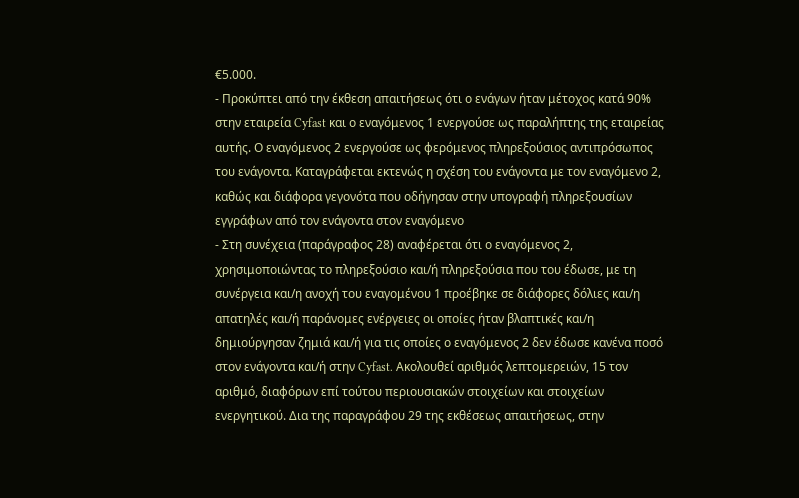€5.000.
- Προκύπτει από την έκθεση απαιτήσεως ότι ο ενάγων ήταν μέτοχος κατά 90% στην εταιρεία Cyfast και ο εναγόμενος 1 ενεργούσε ως παραλήπτης της εταιρείας αυτής. Ο εναγόμενος 2 ενεργούσε ως φερόμενος πληρεξούσιος αντιπρόσωπος του ενάγοντα. Καταγράφεται εκτενώς η σχέση του ενάγοντα με τον εναγόμενο 2, καθώς και διάφορα γεγονότα που οδήγησαν στην υπογραφή πληρεξουσίων εγγράφων από τον ενάγοντα στον εναγόμενο
- Στη συνέχεια (παράγραφος 28) αναφέρεται ότι ο εναγόμενος 2, χρησιμοποιώντας το πληρεξούσιο και/ή πληρεξούσια που του έδωσε, με τη συνέργεια και/η ανοχή του εναγομένου 1 προέβηκε σε διάφορες δόλιες και/η απατηλές και/ή παράνομες ενέργειες οι οποίες ήταν βλαπτικές και/η δημιούργησαν ζημιά και/ή για τις οποίες ο εναγόμενος 2 δεν έδωσε κανένα ποσό στον ενάγοντα και/ή στην Cyfast. Ακολουθεί αριθμός λεπτομερειών, 15 τον αριθμό, διαφόρων επί τούτου περιουσιακών στοιχείων και στοιχείων ενεργητικού. Δια της παραγράφου 29 της εκθέσεως απαιτήσεως, στην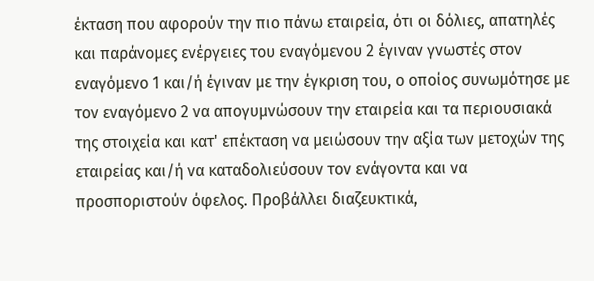έκταση που αφορούν την πιο πάνω εταιρεία, ότι οι δόλιες, απατηλές και παράνομες ενέργειες του εναγόμενου 2 έγιναν γνωστές στον εναγόμενο 1 και/ή έγιναν με την έγκριση του, ο οποίος συνωμότησε με τον εναγόμενο 2 να απογυμνώσουν την εταιρεία και τα περιουσιακά της στοιχεία και κατ' επέκταση να μειώσουν την αξία των μετοχών της εταιρείας και/ή να καταδολιεύσουν τον ενάγοντα και να προσποριστούν όφελος. Προβάλλει διαζευκτικά,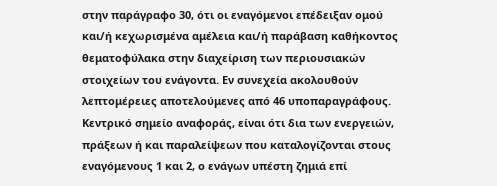στην παράγραφο 30, ότι οι εναγόμενοι επέδειξαν ομού και/ή κεχωρισμένα αμέλεια και/ή παράβαση καθήκοντος θεματοφύλακα στην διαχείριση των περιουσιακών στοιχείων του ενάγοντα. Εν συνεχεία ακολουθούν λεπτομέρειες αποτελούμενες από 46 υποπαραγράφους. Κεντρικό σημείο αναφοράς, είναι ότι δια των ενεργειών, πράξεων ή και παραλείψεων που καταλογίζονται στους εναγόμενους 1 και 2, ο ενάγων υπέστη ζημιά επί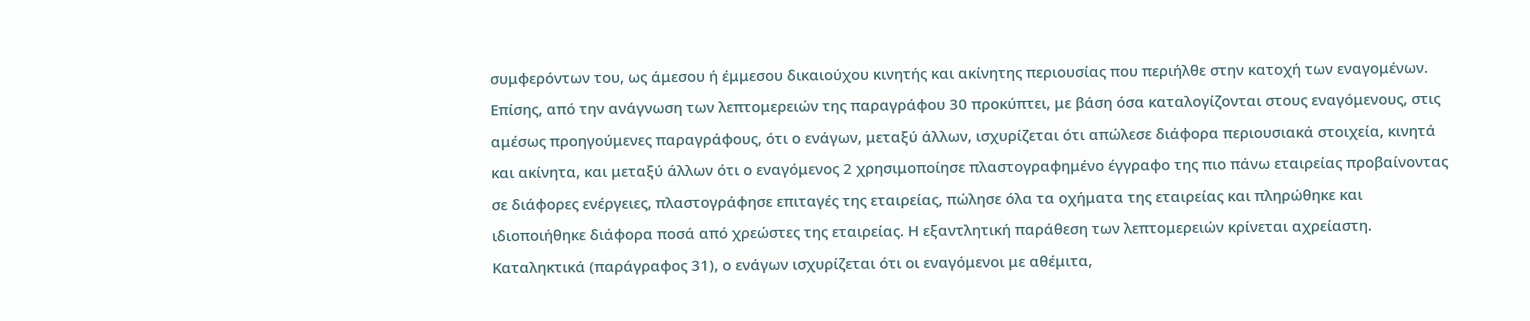συμφερόντων του, ως άμεσου ή έμμεσου δικαιούχου κινητής και ακίνητης περιουσίας που περιήλθε στην κατοχή των εναγομένων. Επίσης, από την ανάγνωση των λεπτομερειών της παραγράφου 30 προκύπτει, με βάση όσα καταλογίζονται στους εναγόμενους, στις αμέσως προηγούμενες παραγράφους, ότι ο ενάγων, μεταξύ άλλων, ισχυρίζεται ότι απώλεσε διάφορα περιουσιακά στοιχεία, κινητά και ακίνητα, και μεταξύ άλλων ότι ο εναγόμενος 2 χρησιμοποίησε πλαστογραφημένο έγγραφο της πιο πάνω εταιρείας προβαίνοντας σε διάφορες ενέργειες, πλαστογράφησε επιταγές της εταιρείας, πώλησε όλα τα οχήματα της εταιρείας και πληρώθηκε και ιδιοποιήθηκε διάφορα ποσά από χρεώστες της εταιρείας. Η εξαντλητική παράθεση των λεπτομερειών κρίνεται αχρείαστη. Καταληκτικά (παράγραφος 31), ο ενάγων ισχυρίζεται ότι οι εναγόμενοι με αθέμιτα,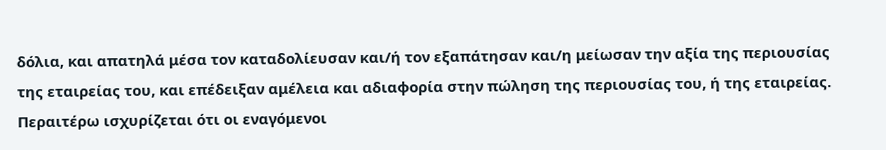δόλια, και απατηλά μέσα τον καταδολίευσαν και/ή τον εξαπάτησαν και/η μείωσαν την αξία της περιουσίας της εταιρείας του, και επέδειξαν αμέλεια και αδιαφορία στην πώληση της περιουσίας του, ή της εταιρείας. Περαιτέρω ισχυρίζεται ότι οι εναγόμενοι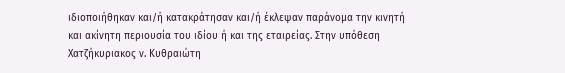ιδιοποιήθηκαν και/ή κατακράτησαν και/ή έκλεψαν παράνομα την κινητή και ακίνητη περιουσία του ιδίου ή και της εταιρείας. Στην υπόθεση Χατζήκυριακος ν. Κυθραιώτη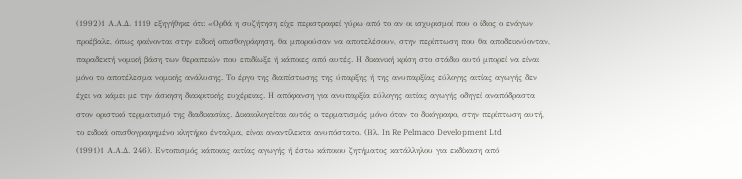(1992)1 Α.Α.Δ. 1119 εξηγήθηκε ότι: «Ορθά η συζήτηση είχε περιστραφεί γύρω από το αν οι ισχυρισμοί που ο ίδιος ο ενάγων προέβαλε, όπως φαίνονται στην ειδική οπισθογράφηση, θα μπορούσαν να αποτελέσουν, στην περίπτωση που θα αποδεικνύονταν, παραδεκτή νομική βάση των θεραπειών που επιδίωξε ή κάποιες από αυτές. Η δικανική κρίση στο στάδιο αυτό μπορεί να είναι μόνο το αποτέλεσμα νομικής ανάλυσης. Το έργο της διαπίστωσης της ύπαρξης ή της ανυπαρξίας εύλογης αιτίας αγωγής δεν έχει να κάμει με την άσκηση διακριτικής ευχέρειας. Η απόφανση για ανυπαρξία εύλογης αιτίας αγωγής οδηγεί αναπόδραστα στον οριστικό τερματισμό της διαδικασίας. Δικαιολογείται αυτός ο τερματισμός μόνο όταν το δικόγραφο, στην περίπτωση αυτή, το ειδικά οπισθογραφημένο κλητήριο ένταλμα, είναι αναντίλεκτα ανυπόστατο. (Βλ. In Re Pelmaco Development Ltd
(1991)1 Α.Α.Δ. 246). Εντοπισμός κάποιας αιτίας αγωγής ή έστω κάποιου ζητήματος κατάλληλου για εκδίκαση από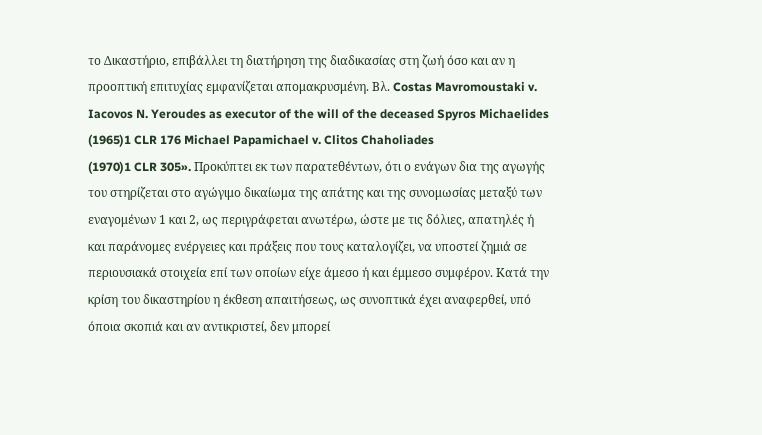το Δικαστήριο, επιβάλλει τη διατήρηση της διαδικασίας στη ζωή όσο και αν η προοπτική επιτυχίας εμφανίζεται απομακρυσμένη. Βλ. Costas Mavromoustaki v. Iacovos N. Yeroudes as executor of the will of the deceased Spyros Michaelides
(1965)1 CLR 176 Michael Papamichael v. Clitos Chaholiades
(1970)1 CLR 305». Προκύπτει εκ των παρατεθέντων, ότι ο ενάγων δια της αγωγής του στηρίζεται στο αγώγιμο δικαίωμα της απάτης και της συνομωσίας μεταξύ των εναγομένων 1 και 2, ως περιγράφεται ανωτέρω, ώστε με τις δόλιες, απατηλές ή και παράνομες ενέργειες και πράξεις που τους καταλογίζει, να υποστεί ζημιά σε περιουσιακά στοιχεία επί των οποίων είχε άμεσο ή και έμμεσο συμφέρον. Κατά την κρίση του δικαστηρίου η έκθεση απαιτήσεως, ως συνοπτικά έχει αναφερθεί, υπό όποια σκοπιά και αν αντικριστεί, δεν μπορεί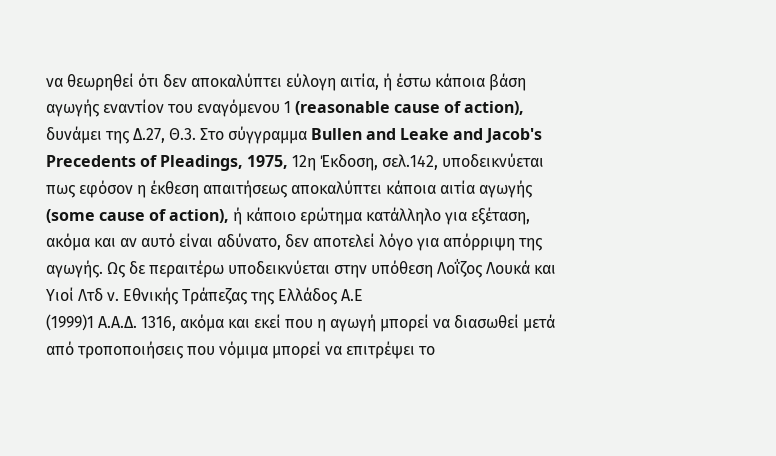να θεωρηθεί ότι δεν αποκαλύπτει εύλογη αιτία, ή έστω κάποια βάση αγωγής εναντίον του εναγόμενου 1 (reasonable cause of action), δυνάμει της Δ.27, Θ.3. Στο σύγγραμμα Bullen and Leake and Jacob's Precedents of Pleadings, 1975, 12η Έκδοση, σελ.142, υποδεικνύεται πως εφόσον η έκθεση απαιτήσεως αποκαλύπτει κάποια αιτία αγωγής (some cause of action), ή κάποιο ερώτημα κατάλληλο για εξέταση, ακόμα και αν αυτό είναι αδύνατο, δεν αποτελεί λόγο για απόρριψη της αγωγής. Ως δε περαιτέρω υποδεικνύεται στην υπόθεση Λοΐζος Λουκά και Υιοί Λτδ ν. Εθνικής Τράπεζας της Ελλάδος Α.Ε
(1999)1 Α.Α.Δ. 1316, ακόμα και εκεί που η αγωγή μπορεί να διασωθεί μετά από τροποποιήσεις που νόμιμα μπορεί να επιτρέψει το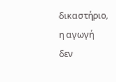δικαστήριο, η αγωγή δεν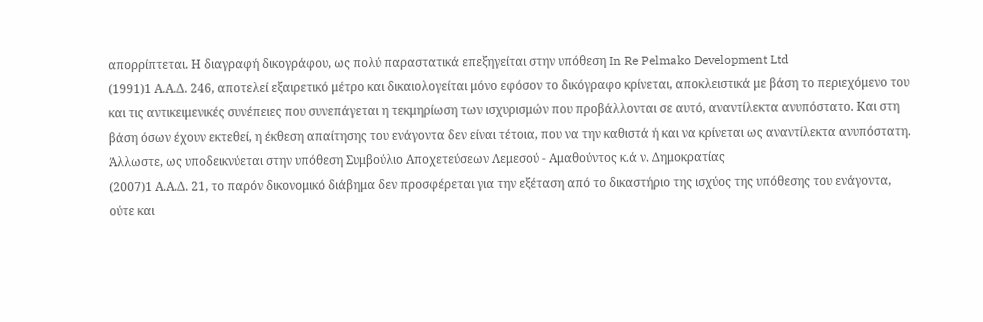απορρίπτεται. Η διαγραφή δικογράφου, ως πολύ παραστατικά επεξηγείται στην υπόθεση In Re Pelmako Development Ltd
(1991)1 Α.Α.Δ. 246, αποτελεί εξαιρετικό μέτρο και δικαιολογείται μόνο εφόσον το δικόγραφο κρίνεται, αποκλειστικά με βάση το περιεχόμενο του και τις αντικειμενικές συνέπειες που συνεπάγεται η τεκμηρίωση των ισχυρισμών που προβάλλονται σε αυτό, αναντίλεκτα ανυπόστατο. Και στη βάση όσων έχουν εκτεθεί, η έκθεση απαίτησης του ενάγοντα δεν είναι τέτοια, που να την καθιστά ή και να κρίνεται ως αναντίλεκτα ανυπόστατη. Άλλωστε, ως υποδεικνύεται στην υπόθεση Συμβούλιο Αποχετεύσεων Λεμεσού - Αμαθούντος κ.ά ν. Δημοκρατίας
(2007)1 Α.Α.Δ. 21, το παρόν δικονομικό διάβημα δεν προσφέρεται για την εξέταση από το δικαστήριο της ισχύος της υπόθεσης του ενάγοντα, ούτε και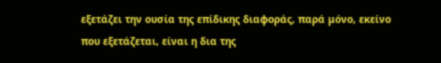εξετάζει την ουσία της επίδικης διαφοράς, παρά μόνο, εκείνο που εξετάζεται, είναι η δια της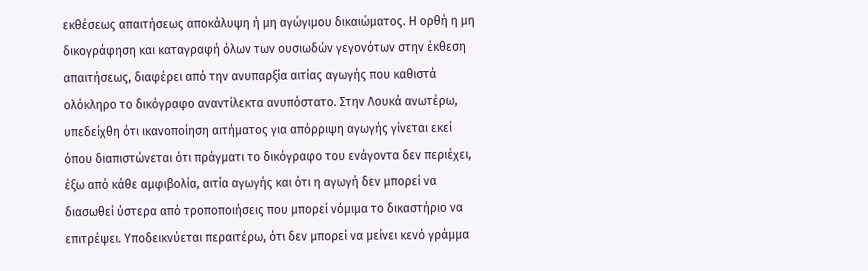εκθέσεως απαιτήσεως αποκάλυψη ή μη αγώγιμου δικαιώματος. Η ορθή η μη δικογράφηση και καταγραφή όλων των ουσιωδών γεγονότων στην έκθεση απαιτήσεως, διαφέρει από την ανυπαρξία αιτίας αγωγής που καθιστά ολόκληρο το δικόγραφο αναντίλεκτα ανυπόστατο. Στην Λουκά ανωτέρω, υπεδείχθη ότι ικανοποίηση αιτήματος για απόρριψη αγωγής γίνεται εκεί όπου διαπιστώνεται ότι πράγματι το δικόγραφο του ενάγοντα δεν περιέχει, έξω από κάθε αμφιβολία, αιτία αγωγής και ότι η αγωγή δεν μπορεί να διασωθεί ύστερα από τροποποιήσεις που μπορεί νόμιμα το δικαστήριο να επιτρέψει. Υποδεικνύεται περαιτέρω, ότι δεν μπορεί να μείνει κενό γράμμα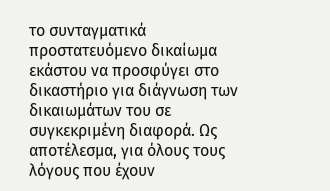το συνταγματικά προστατευόμενο δικαίωμα εκάστου να προσφύγει στο δικαστήριο για διάγνωση των δικαιωμάτων του σε συγκεκριμένη διαφορά. Ως αποτέλεσμα, για όλους τους λόγους που έχουν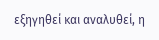εξηγηθεί και αναλυθεί, η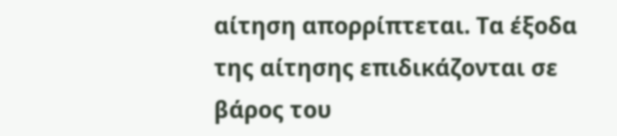αίτηση απορρίπτεται. Τα έξοδα της αίτησης επιδικάζονται σε βάρος του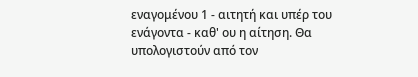εναγομένου 1 - αιτητή και υπέρ του ενάγοντα - καθ' ου η αίτηση. Θα υπολογιστούν από τον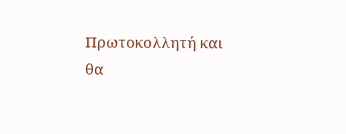Πρωτοκολλητή και θα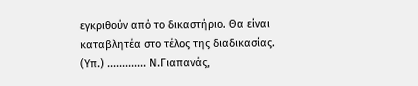εγκριθούν από το δικαστήριο. Θα είναι καταβλητέα στο τέλος της διαδικασίας. (Υπ.) ............. Ν.Γιαπανάς,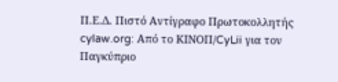Π.Ε.Δ. Πιστό Αντίγραφο Πρωτοκολλητής cylaw.org: Από το ΚΙΝOΠ/CyLii για τον Παγκύπριο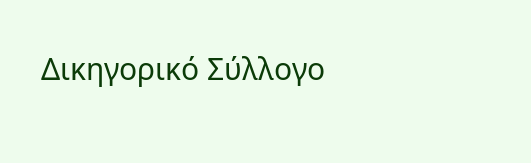Δικηγορικό Σύλλογο